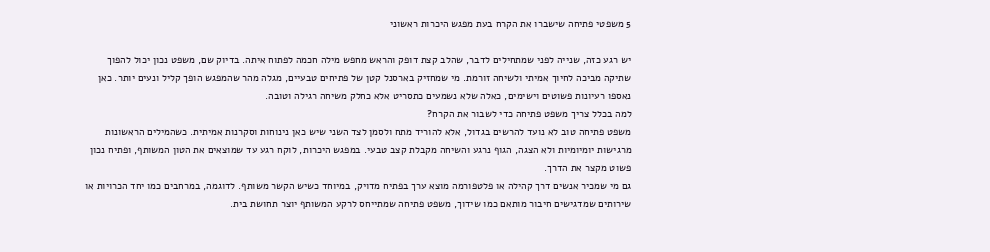5 משפטי פתיחה שישברו את הקרח בעת מפגש היכרות ראשוני

יש רגע כזה, שנייה לפני שמתחילים לדבר, שהלב קצת דופק והראש מחפש מילה חכמה לפתוח איתה. בדיוק שם, משפט נכון יכול להפוך שתיקה מביכה לחיוך אמיתי ולשיחה זורמת. מי שמחזיק בארסנל קטן של פתיחים טבעיים, מגלה מהר שהמפגש הופך קליל ונעים יותר. כאן נאספו רעיונות פשוטים וישימים, כאלה שלא נשמעים כתסריט אלא כחלק משיחה רגילה וטובה.
למה בכלל צריך משפט פתיחה כדי לשבור את הקרח?
משפט פתיחה טוב לא נועד להרשים בגדול, אלא להוריד מתח ולסמן לצד השני שיש כאן נינוחות וסקרנות אמיתית. כשהמילים הראשונות מרגישות יומיומיות ולא הצגה, הגוף נרגע והשיחה מקבלת קצב טבעי. במפגש היכרות, לוקח רגע עד שמוצאים את הטון המשותף, ופתיח נכון פשוט מקצר את הדרך.
גם מי שמכיר אנשים דרך קהילה או פלטפורמה מוצא ערך בפתיח מדויק, במיוחד כשיש הקשר משותף. לדוגמה, במרחבים כמו יחד הכרויות או שירותים שמדגישים חיבור מותאם כמו שידוך, משפט פתיחה שמתייחס לרקע המשותף יוצר תחושת בית.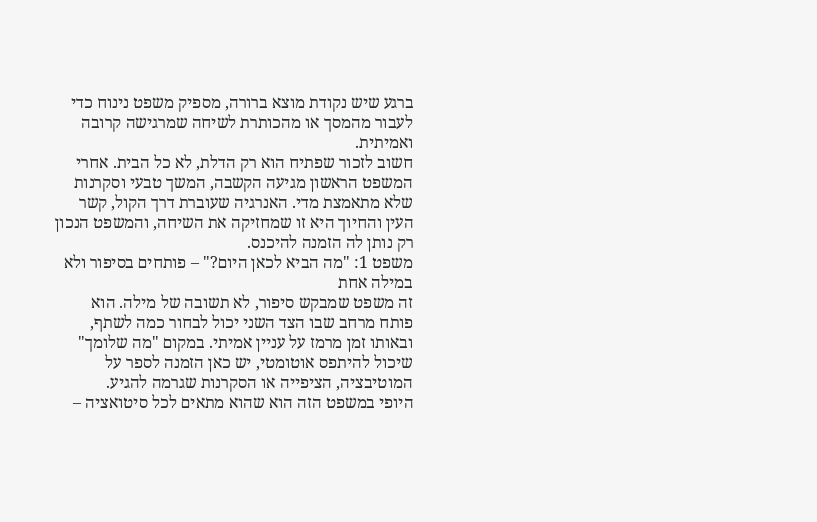ברגע שיש נקודת מוצא ברורה, מספיק משפט נינוח כדי לעבור מהמסך או מהכותרת לשיחה שמרגישה קרובה ואמיתית.
חשוב לזכור שפתיח הוא רק הדלת, לא כל הבית. אחרי המשפט הראשון מגיעה הקשבה, המשך טבעי וסקרנות שלא מתאמצת מדי. האנרגיה שעוברת דרך הקול, קשר העין והחיוך היא זו שמחזיקה את השיחה, והמשפט הנכון רק נותן לה הזמנה להיכנס.
משפט 1: "מה הביא לכאן היום?" – פותחים בסיפור ולא במילה אחת
זה משפט שמבקש סיפור, לא תשובה של מילה. הוא פותח מרחב שבו הצד השני יכול לבחור כמה לשתף, ובאותו זמן מרמז על עניין אמיתי. במקום "מה שלומך" שיכול להיתפס אוטומטי, יש כאן הזמנה לספר על המוטיבציה, הציפייה או הסקרנות שגרמה להגיע.
היופי במשפט הזה הוא שהוא מתאים לכל סיטואציה –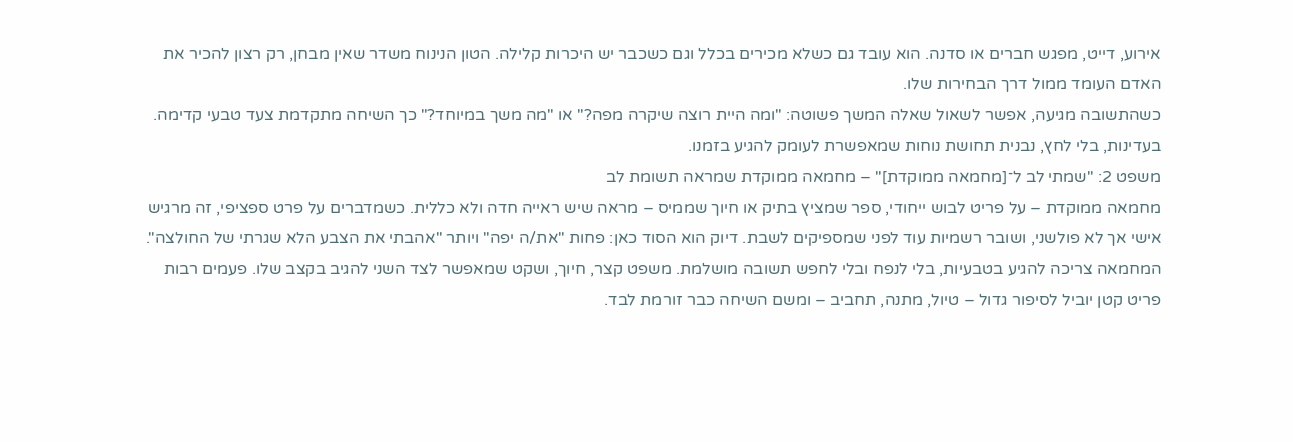אירוע, דייט, מפגש חברים או סדנה. הוא עובד גם כשלא מכירים בכלל וגם כשכבר יש היכרות קלילה. הטון הנינוח משדר שאין מבחן, רק רצון להכיר את האדם העומד ממול דרך הבחירות שלו.
כשהתשובה מגיעה, אפשר לשאול שאלה המשך פשוטה: "ומה היית רוצה שיקרה מפה?" או "מה משך במיוחד?" כך השיחה מתקדמת צעד טבעי קדימה. בעדינות, בלי לחץ, נבנית תחושת נוחות שמאפשרת לעומק להגיע בזמנו.
משפט 2: "שמתי לב ל־[מחמאה ממוקדת]" – מחמאה ממוקדת שמראה תשומת לב
מחמאה ממוקדת – על פריט לבוש ייחודי, ספר שמציץ בתיק או חיוך שממיס – מראה שיש ראייה חדה ולא כללית. כשמדברים על פרט ספציפי, זה מרגיש אישי אך לא פולשני, ושובר רשמיות עוד לפני שמספיקים לשבת. דיוק הוא הסוד כאן: פחות "את/ה יפה" ויותר "אהבתי את הצבע הלא שגרתי של החולצה".
המחמאה צריכה להגיע בטבעיות, בלי לנפח ובלי לחפש תשובה מושלמת. משפט קצר, חיוך, ושקט שמאפשר לצד השני להגיב בקצב שלו. פעמים רבות פריט קטן יוביל לסיפור גדול – טיול, מתנה, תחביב – ומשם השיחה כבר זורמת לבד.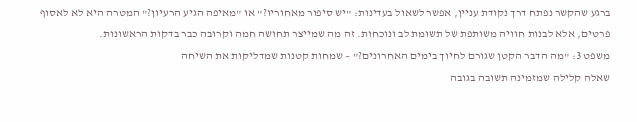ברגע שהקשר נפתח דרך נקודת עניין, אפשר לשאול בעדינות: "יש סיפור מאחוריו?" או "מאיפה הגיע הרעיון?" המטרה היא לא לאסוף פרטים, אלא לבנות חוויה משותפת של תשומת לב ונוכחות. זה מה שמייצר תחושה חמה וקרובה כבר בדקות הראשונות.
משפט 3: "מה הדבר הקטן שגורם לחיוך בימים האחרונים?" – שמחות קטנות שמדליקות את השיחה
שאלה קלילה שמזמינה תשובה בגובה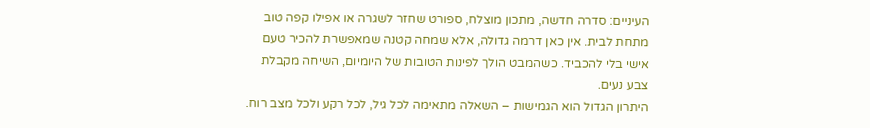העיניים: סדרה חדשה, מתכון מוצלח, ספורט שחזר לשגרה או אפילו קפה טוב מתחת לבית. אין כאן דרמה גדולה, אלא שמחה קטנה שמאפשרת להכיר טעם אישי בלי להכביד. כשהמבט הולך לפינות הטובות של היומיום, השיחה מקבלת צבע נעים.
היתרון הגדול הוא הגמישות – השאלה מתאימה לכל גיל, לכל רקע ולכל מצב רוח.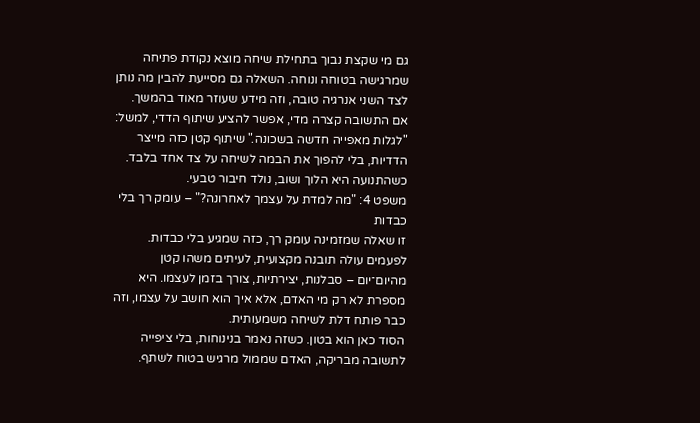גם מי שקצת נבוך בתחילת שיחה מוצא נקודת פתיחה שמרגישה בטוחה ונוחה. השאלה גם מסייעת להבין מה נותן לצד השני אנרגיה טובה, וזה מידע שעוזר מאוד בהמשך.
אם התשובה קצרה מדי, אפשר להציע שיתוף הדדי, למשל: "לגלות מאפייה חדשה בשכונה." שיתוף קטן כזה מייצר הדדיות, בלי להפוך את הבמה לשיחה על צד אחד בלבד. כשהתנועה היא הלוך ושוב, נולד חיבור טבעי.
משפט 4: "מה למדת על עצמך לאחרונה?" – עומק רך בלי כבדות
זו שאלה שמזמינה עומק רך, כזה שמגיע בלי כבדות. לפעמים עולה תובנה מקצועית, לעיתים משהו קטן מהיום־יום – סבלנות, יצירתיות, צורך בזמן לעצמו. היא מספרת לא רק מי האדם, אלא איך הוא חושב על עצמו, וזה כבר פותח דלת לשיחה משמעותית.
הסוד כאן הוא בטון. כשזה נאמר בנינוחות, בלי ציפייה לתשובה מבריקה, האדם שממול מרגיש בטוח לשתף.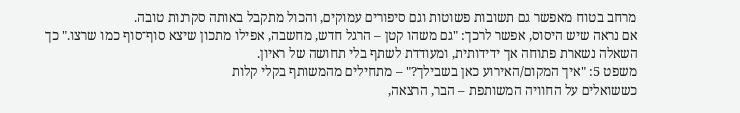מרחב בטוח מאפשר גם תשובות פשוטות וגם סיפורים עמוקים, והכול מתקבל באותה סקרנות טובה.
אם נראה שיש היסוס, אפשר לרכך: "גם משהו קטן – הרגל חדש, מחשבה, אפילו מתכון שיצא סוף־סוף כמו שרצו." כך השאלה נשארת פתוחה אך ידידותית, ומעודדת לשתף בלי תחושה של ראיון.
משפט 5: "איך המקום/האירוע כאן בשבילך?" – מתחילים מהמשותף בקלי קלות
כששואלים על החוויה המשותפת – הבר, הרצאה,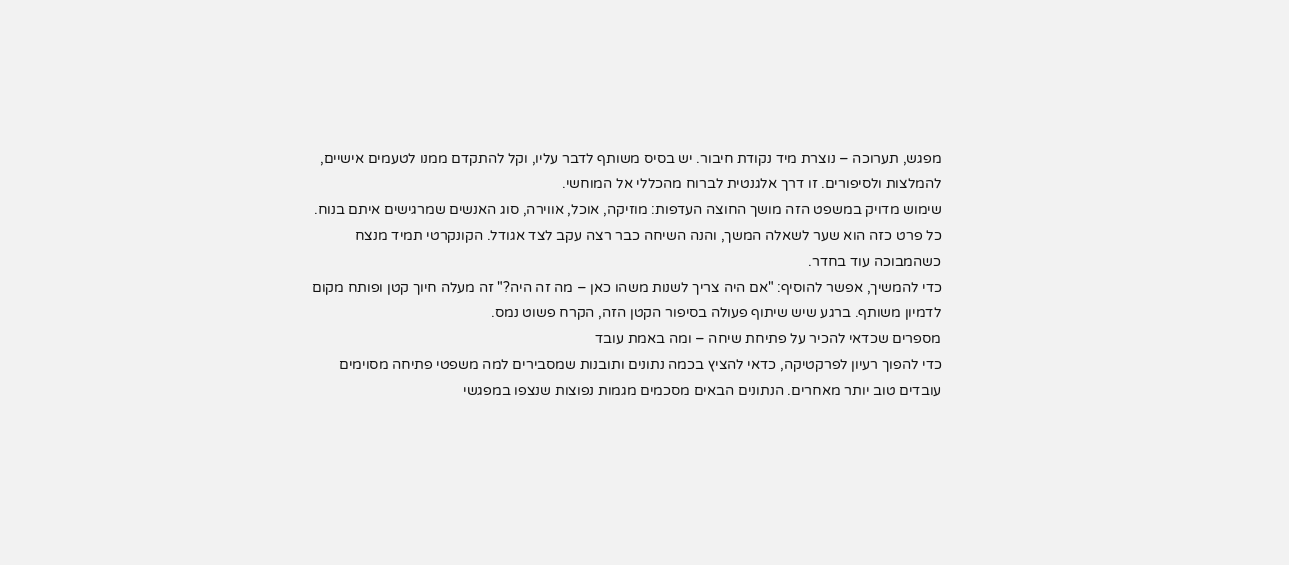מפגש, תערוכה – נוצרת מיד נקודת חיבור. יש בסיס משותף לדבר עליו, וקל להתקדם ממנו לטעמים אישיים, להמלצות ולסיפורים. זו דרך אלגנטית לברוח מהכללי אל המוחשי.
שימוש מדויק במשפט הזה מושך החוצה העדפות: מוזיקה, אוכל, אווירה, סוג האנשים שמרגישים איתם בנוח. כל פרט כזה הוא שער לשאלה המשך, והנה השיחה כבר רצה עקב לצד אגודל. הקונקרטי תמיד מנצח כשהמבוכה עוד בחדר.
כדי להמשיך, אפשר להוסיף: "אם היה צריך לשנות משהו כאן – מה זה היה?" זה מעלה חיוך קטן ופותח מקום לדמיון משותף. ברגע שיש שיתוף פעולה בסיפור הקטן הזה, הקרח פשוט נמס.
מספרים שכדאי להכיר על פתיחת שיחה – ומה באמת עובד
כדי להפוך רעיון לפרקטיקה, כדאי להציץ בכמה נתונים ותובנות שמסבירים למה משפטי פתיחה מסוימים עובדים טוב יותר מאחרים. הנתונים הבאים מסכמים מגמות נפוצות שנצפו במפגשי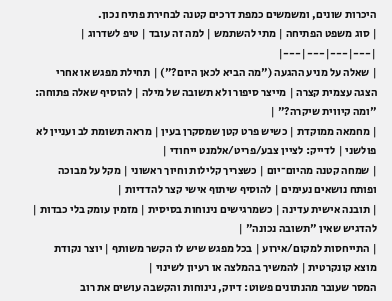היכרות שונים, ומשמשים כמפת דרכים קטנה לבחירת פתיח נכון.
| סוג משפט הפתיחה | מתי להשתמש | למה זה עובד | טיפ לשדרוג |
|---|---|---|---|
| שאלה על מניע ההגעה ("מה הביא לכאן היום?") | תחילת מפגש או אחרי הצגה עצמית קצרה | מייצר סיפור ולא תשובה של מילה | להוסיף שאלה פתוחה: "ומה קיווית שיקרה?" |
| מחמאה ממוקדת | כשיש פרט קטן שמסקרן בעין | מראה תשומת לב ועניין לא פולשני | לדייק: לציין צבע/פריט/אלמנט ייחודי |
| שמחה קטנה מהיום־יום | כשצריך קלילות וחיוך ראשוני | מקל על מבוכה ופותח נושאים נעימים | להוסיף שיתוף אישי קצר להדדיות |
| תובנה אישית עדינה | כשמרגישים נינוחות בסיסית | מזמין עומק בלי כבדות | להדגיש שאין "תשובה נכונה" |
| התייחסות למקום/אירוע | בכל מפגש שיש לו הקשר משותף | יוצר נקודת מוצא קונקרטית | להמשיך בהמלצה או רעיון לשינוי |
המסר שעובר מהנתונים פשוט: דיוק, נינוחות והקשבה עושים את רוב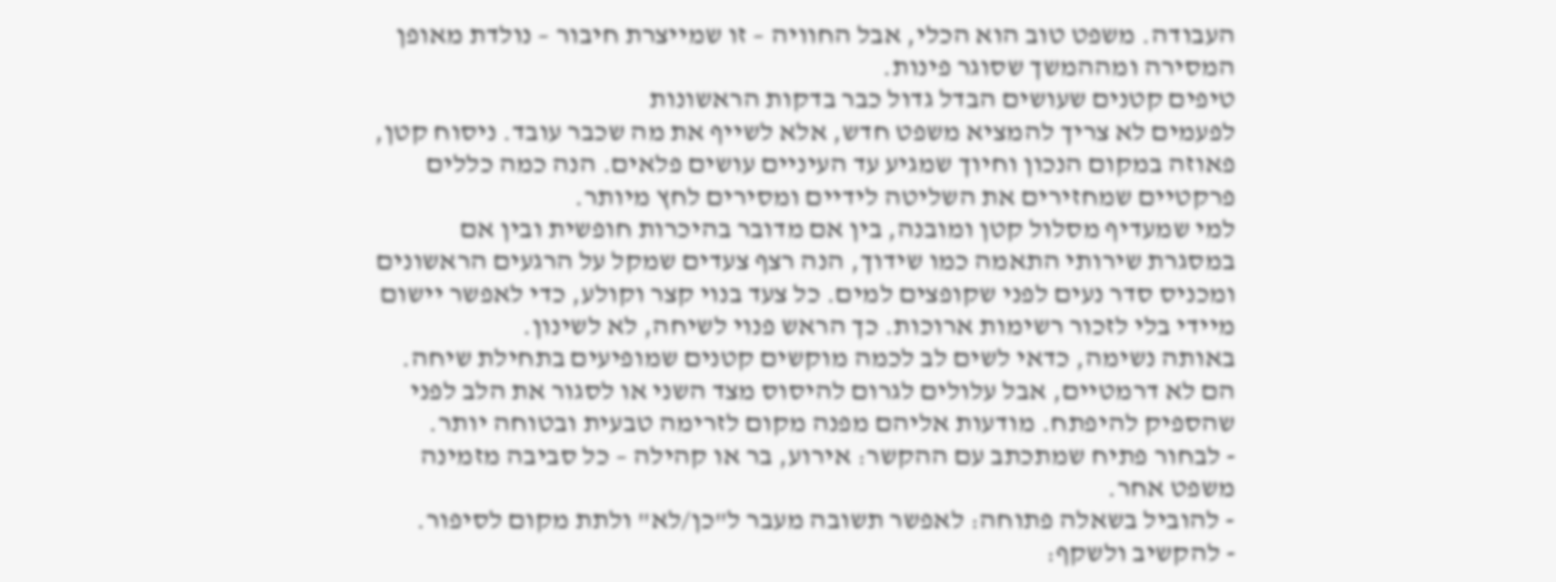העבודה. משפט טוב הוא הכלי, אבל החוויה – זו שמייצרת חיבור – נולדת מאופן המסירה ומההמשך שסוגר פינות.
טיפים קטנים שעושים הבדל גדול כבר בדקות הראשונות
לפעמים לא צריך להמציא משפט חדש, אלא לשייף את מה שכבר עובד. ניסוח קטן, פאוזה במקום הנכון וחיוך שמגיע עד העיניים עושים פלאים. הנה כמה כללים פרקטיים שמחזירים את השליטה לידיים ומסירים לחץ מיותר.
למי שמעדיף מסלול קטן ומובנה, בין אם מדובר בהיכרות חופשית ובין אם במסגרת שירותי התאמה כמו שידוך, הנה רצף צעדים שמקל על הרגעים הראשונים ומכניס סדר נעים לפני שקופצים למים. כל צעד בנוי קצר וקולע, כדי לאפשר יישום מיידי בלי לזכור רשימות ארוכות. כך הראש פנוי לשיחה, לא לשינון.
באותה נשימה, כדאי לשים לב לכמה מוקשים קטנים שמופיעים בתחילת שיחה. הם לא דרמטיים, אבל עלולים לגרום להיסוס מצד השני או לסגור את הלב לפני שהספיק להיפתח. מודעות אליהם מפנה מקום לזרימה טבעית ובטוחה יותר.
- לבחור פתיח שמתכתב עם ההקשר: אירוע, בר או קהילה – כל סביבה מזמינה משפט אחר.
- להוביל בשאלה פתוחה: לאפשר תשובה מעבר ל"כן/לא" ולתת מקום לסיפור.
- להקשיב ולשקף: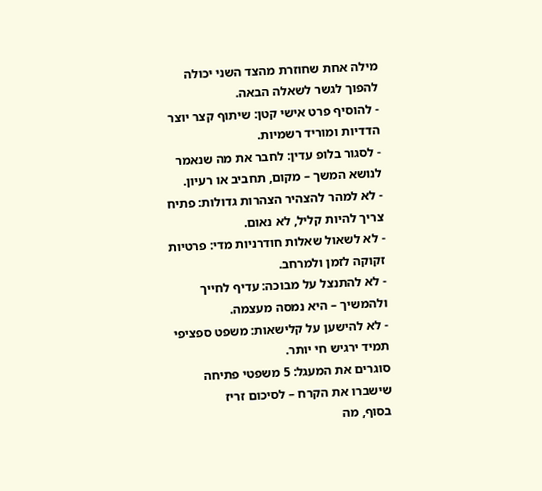מילה אחת שחוזרת מהצד השני יכולה להפוך לגשר לשאלה הבאה.
- להוסיף פרט אישי קטן: שיתוף קצר יוצר הדדיות ומוריד רשמיות.
- לסגור בלופ עדין: לחבר את מה שנאמר לנושא המשך – מקום, תחביב או רעיון.
- לא למהר להצהיר הצהרות גדולות: פתיח צריך להיות קליל, לא נאום.
- לא לשאול שאלות חודרניות מדי: פרטיות זקוקה לזמן ולמרחב.
- לא להתנצל על מבוכה: עדיף לחייך ולהמשיך – היא נמסה מעצמה.
- לא להישען על קלישאות: משפט ספציפי תמיד ירגיש חי יותר.
סוגרים את המעגל: 5 משפטי פתיחה שישברו את הקרח – לסיכום זריז
בסוף, מה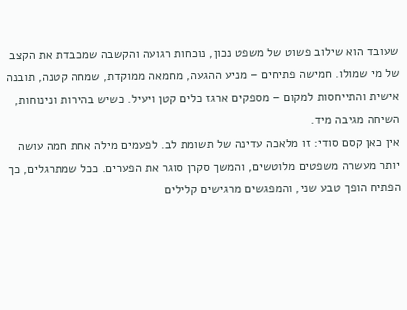שעובד הוא שילוב פשוט של משפט נכון, נוכחות רגועה והקשבה שמכבדת את הקצב של מי שמולו. חמישה פתיחים – מניע ההגעה, מחמאה ממוקדת, שמחה קטנה, תובנה אישית והתייחסות למקום – מספקים ארגז כלים קטן ויעיל. כשיש בהירות ונינוחות, השיחה מגיבה מיד.
אין כאן קסם סודי: זו מלאכה עדינה של תשומת לב. לפעמים מילה אחת חמה עושה יותר מעשרה משפטים מלוטשים, והמשך סקרן סוגר את הפערים. ככל שמתרגלים, כך הפתיח הופך טבע שני, והמפגשים מרגישים קלילים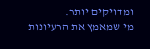ומדויקים יותר.
מי שמאמץ את הרעיונות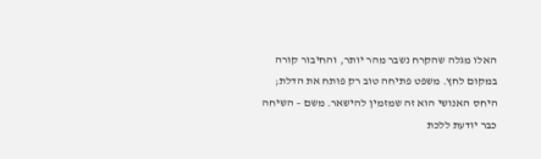האלו מגלה שהקרח נשבר מהר יותר, והחיבור קורה במקום לחץ. משפט פתיחה טוב רק פותח את הדלת; היחס האנושי הוא זה שמזמין להישאר. משם – השיחה כבר יודעת ללכת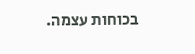בכוחות עצמה.